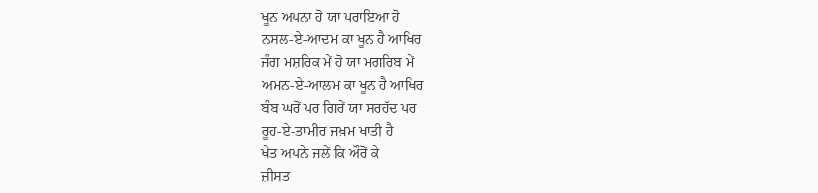ਖੂਨ ਅਪਨਾ ਹੋ ਯਾ ਪਰਾਇਆ ਹੋ
ਨਸਲ-ਏ-ਆਦਮ ਕਾ ਖੂਨ ਹੈ ਆਖਿਰ
ਜੰਗ ਮਸ਼ਰਿਕ ਮੇਂ ਹੋ ਯਾ ਮਗਰਿਬ ਮੇਂ
ਅਮਨ-ਏ-ਆਲਮ ਕਾ ਖੂਨ ਹੈ ਆਖਿਰ
ਬੰਬ ਘਰੋਂ ਪਰ ਗਿਰੇਂ ਯਾ ਸਰਹੱਦ ਪਰ
ਰੂਹ-ਏ-ਤਾਮੀਰ ਜਖ਼ਮ ਖਾਤੀ ਹੈ
ਖੇਤ ਅਪਨੇ ਜਲੇਂ ਕਿ ਔਰੋਂ ਕੇ
ਜ਼ੀਸਤ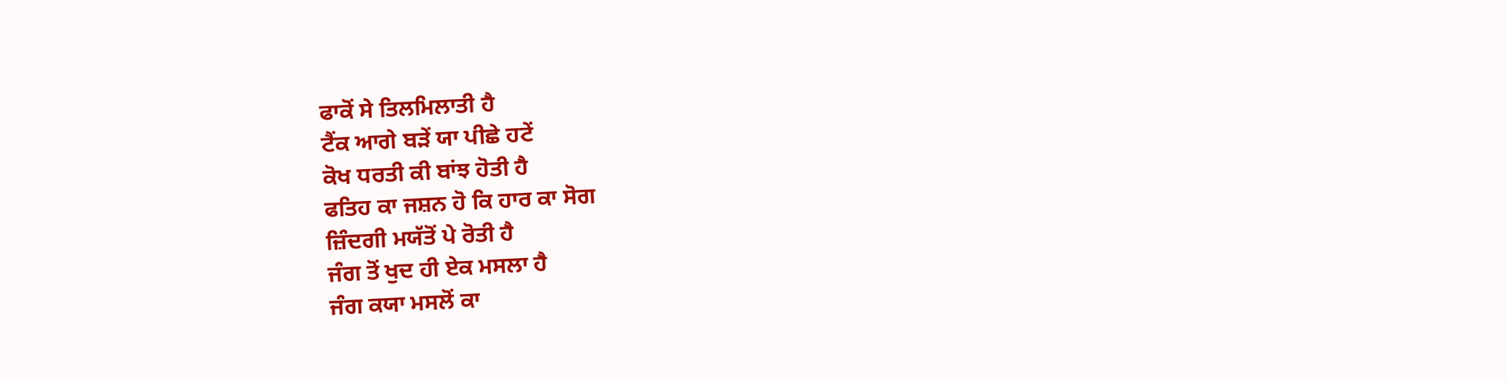ਫਾਕੋਂ ਸੇ ਤਿਲਮਿਲਾਤੀ ਹੈ
ਟੈਂਕ ਆਗੇ ਬੜੇਂ ਯਾ ਪੀਛੇ ਹਟੇਂ
ਕੋਖ ਧਰਤੀ ਕੀ ਬਾਂਝ ਹੋਤੀ ਹੈ
ਫਤਿਹ ਕਾ ਜਸ਼ਨ ਹੋ ਕਿ ਹਾਰ ਕਾ ਸੋਗ
ਜ਼ਿੰਦਗੀ ਮਯੱਤੋਂ ਪੇ ਰੋਤੀ ਹੈ
ਜੰਗ ਤੋਂ ਖੁਦ ਹੀ ਏਕ ਮਸਲਾ ਹੈ
ਜੰਗ ਕਯਾ ਮਸਲੋਂ ਕਾ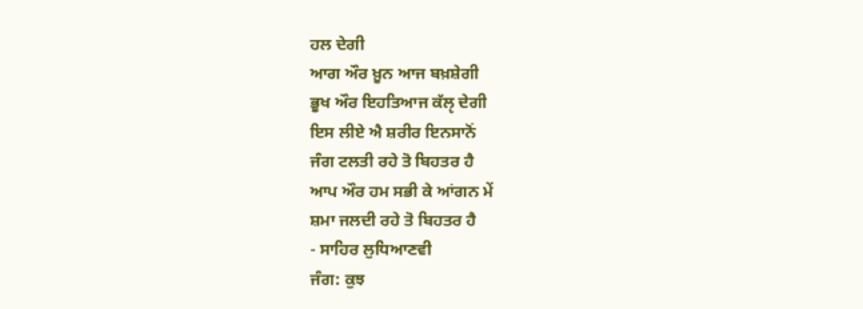ਹਲ ਦੇਗੀ
ਆਗ ਔਰ ਖ਼ੂਨ ਆਜ ਬਖ਼ਸ਼ੇਗੀ
ਭੂਖ ਔਰ ਇਹਤਿਆਜ ਕੱਲੵ ਦੇਗੀ
ਇਸ ਲੀਏ ਐ ਸ਼ਰੀਰ ਇਨਸਾਨੋਂ
ਜੰਗ ਟਲਤੀ ਰਹੇ ਤੋ ਬਿਹਤਰ ਹੈ
ਆਪ ਔਰ ਹਮ ਸਭੀ ਕੇ ਆਂਗਨ ਮੇਂ
ਸ਼ਮਾ ਜਲਦੀ ਰਹੇ ਤੋ ਬਿਹਤਰ ਹੈ
- ਸਾਹਿਰ ਲੁਧਿਆਣਵੀ
ਜੰਗ: ਕੁਝ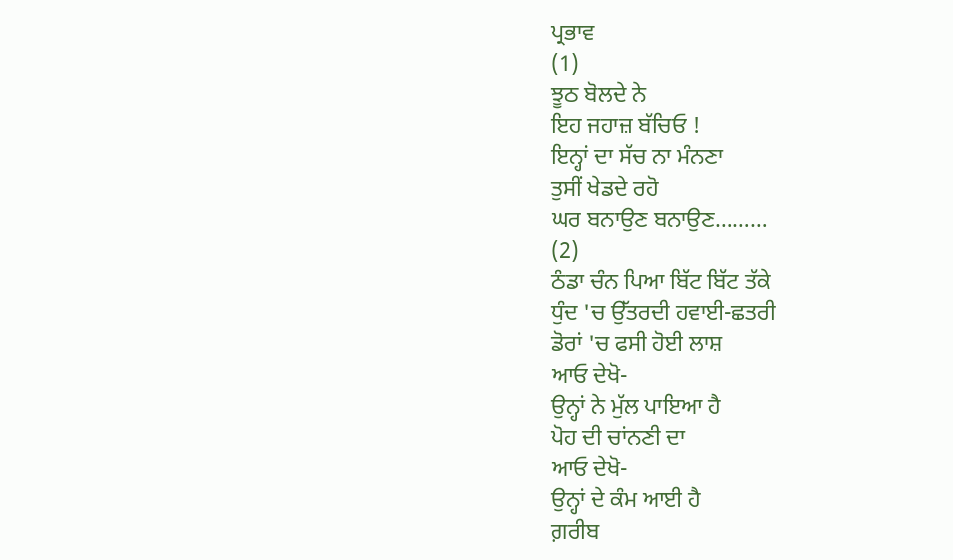ਪ੍ਰਭਾਵ
(1)
ਝੂਠ ਬੋਲਦੇ ਨੇ
ਇਹ ਜਹਾਜ਼ ਬੱਚਿਓ !
ਇਨ੍ਹਾਂ ਦਾ ਸੱਚ ਨਾ ਮੰਨਣਾ
ਤੁਸੀਂ ਖੇਡਦੇ ਰਹੋ
ਘਰ ਬਨਾਉਣ ਬਨਾਉਣ………
(2)
ਠੰਡਾ ਚੰਨ ਪਿਆ ਬਿੱਟ ਬਿੱਟ ਤੱਕੇ
ਧੁੰਦ 'ਚ ਉੱਤਰਦੀ ਹਵਾਈ-ਛਤਰੀ
ਡੋਰਾਂ 'ਚ ਫਸੀ ਹੋਈ ਲਾਸ਼
ਆਓ ਦੇਖੋ-
ਉਨ੍ਹਾਂ ਨੇ ਮੁੱਲ ਪਾਇਆ ਹੈ
ਪੋਹ ਦੀ ਚਾਂਨਣੀ ਦਾ
ਆਓ ਦੇਖੋ-
ਉਨ੍ਹਾਂ ਦੇ ਕੰਮ ਆਈ ਹੈ
ਗ਼ਰੀਬ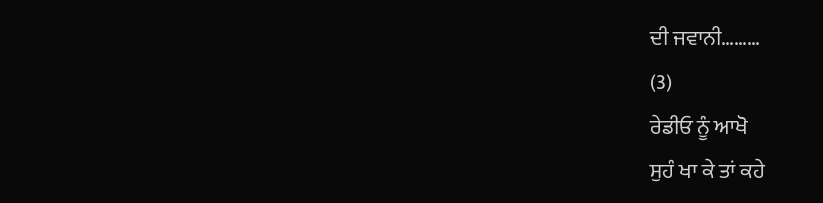ਦੀ ਜਵਾਨੀ………
(3)
ਰੇਡੀਓ ਨੂੰ ਆਖੋ
ਸੁਹੰ ਖਾ ਕੇ ਤਾਂ ਕਹੇ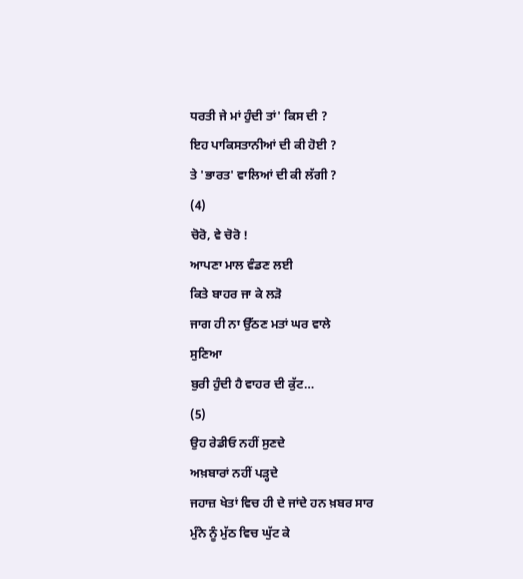ਧਰਤੀ ਜੇ ਮਾਂ ਹੁੰਦੀ ਤਾਂ' ਕਿਸ ਦੀ ?
ਇਹ ਪਾਕਿਸਤਾਨੀਆਂ ਦੀ ਕੀ ਹੋਈ ?
ਤੇ 'ਭਾਰਤ' ਵਾਲਿਆਂ ਦੀ ਕੀ ਲੱਗੀ ?
(4)
ਚੋਰੋ, ਵੇ ਚੋਰੋ !
ਆਪਣਾ ਮਾਲ ਵੰਡਣ ਲਈ
ਕਿਤੇ ਬਾਹਰ ਜਾ ਕੇ ਲੜੋ
ਜਾਗ ਹੀ ਨਾ ਉੱਠਣ ਮਤਾਂ ਘਰ ਵਾਲੇ
ਸੁਣਿਆ
ਬੁਰੀ ਹੁੰਦੀ ਹੈ ਵਾਹਰ ਦੀ ਕੁੱਟ…
(5)
ਉਹ ਰੇਡੀਓ ਨਹੀਂ ਸੁਣਦੇ
ਅਖ਼ਬਾਰਾਂ ਨਹੀਂ ਪੜ੍ਹਦੇ
ਜਹਾਜ਼ ਖੇਤਾਂ ਵਿਚ ਹੀ ਦੇ ਜਾਂਦੇ ਹਨ ਖ਼ਬਰ ਸਾਰ
ਮੁੰਨੇ ਨੂੰ ਮੁੱਠ ਵਿਚ ਘੁੱਟ ਕੇ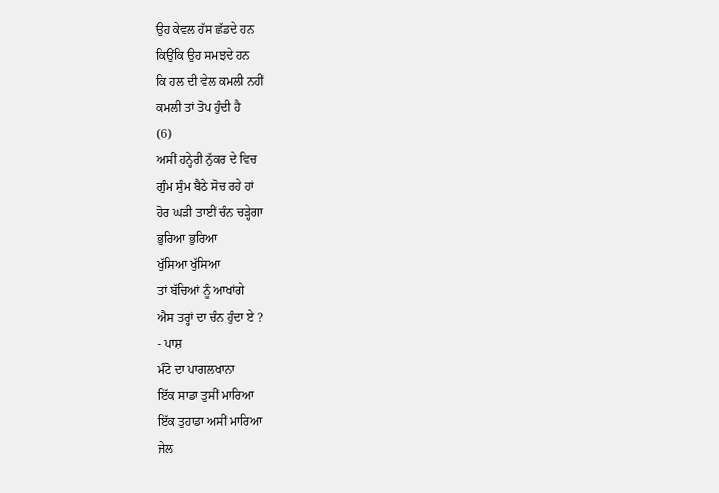ਉਹ ਕੇਵਲ ਹੱਸ ਛੱਡਦੇ ਹਨ
ਕਿਉਂਕਿ ਉਹ ਸਮਝਦੇ ਹਨ
ਕਿ ਹਲ ਦੀ ਵੇਲ ਕਮਲੀ ਨਹੀਂ
ਕਮਲੀ ਤਾਂ ਤੋਪ ਹੁੰਦੀ ਹੈ
(6)
ਅਸੀਂ ਹਨ੍ਹੇਰੀ ਨੁੱਕਰ ਦੇ ਵਿਚ
ਗੁੰਮ ਸੁੰਮ ਬੈਠੇ ਸੋਚ ਰਹੇ ਹਾਂ
ਹੋਰ ਘੜੀ ਤਾਈਂ ਚੰਨ ਚੜ੍ਹੇਗਾ
ਭੁਰਿਆ ਭੁਰਿਆ
ਖੁੱਸਿਆ ਖੁੱਸਿਆ
ਤਾਂ ਬੱਚਿਆਂ ਨੂੰ ਆਖਾਂਗੇ
ਐਸ ਤਰ੍ਹਾਂ ਦਾ ਚੰਨ ਹੁੰਦਾ ਏ ?
- ਪਾਸ਼
ਮੰਟੋ ਦਾ ਪਾਗਲਖਾਨਾ
ਇੱਕ ਸਾਡਾ ਤੁਸੀਂ ਮਾਰਿਆ
ਇੱਕ ਤੁਹਾਡਾ ਅਸੀਂ ਮਾਰਿਆ
ਜੇਲ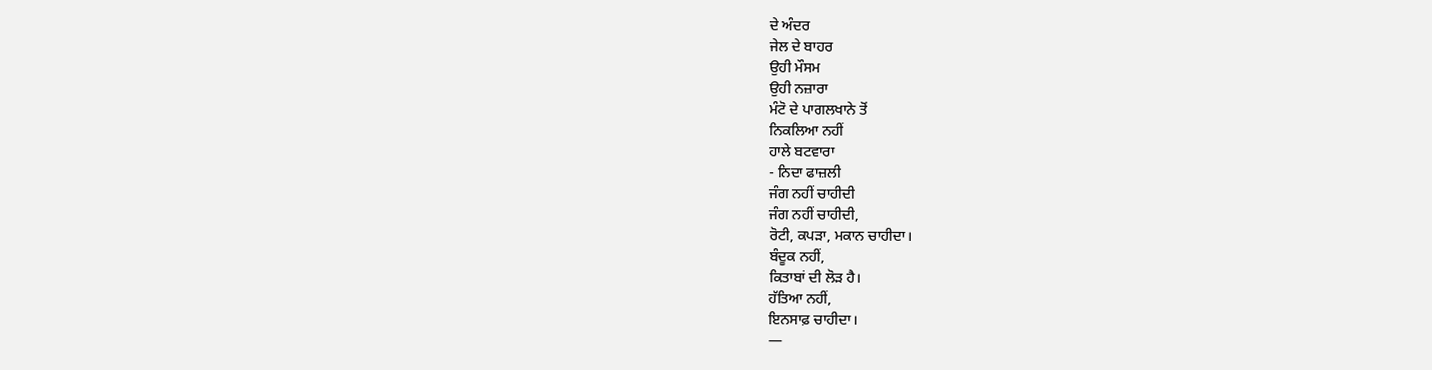ਦੇ ਅੰਦਰ
ਜੇਲ ਦੇ ਬਾਹਰ
ਉਹੀ ਮੌਸਮ
ਉਹੀ ਨਜ਼ਾਰਾ
ਮੰਟੋ ਦੇ ਪਾਗਲਖਾਨੇ ਤੋਂ
ਨਿਕਲਿਆ ਨਹੀਂ
ਹਾਲੇ ਬਟਵਾਰਾ
- ਨਿਦਾ ਫਾਜ਼ਲੀ
ਜੰਗ ਨਹੀਂ ਚਾਹੀਦੀ
ਜੰਗ ਨਹੀਂ ਚਾਹੀਦੀ,
ਰੋਟੀ, ਕਪੜਾ, ਮਕਾਨ ਚਾਹੀਦਾ।
ਬੰਦੂਕ ਨਹੀਂ,
ਕਿਤਾਬਾਂ ਦੀ ਲੋੜ ਹੈ।
ਹੱਤਿਆ ਨਹੀਂ,
ਇਨਸਾਫ਼ ਚਾਹੀਦਾ।
—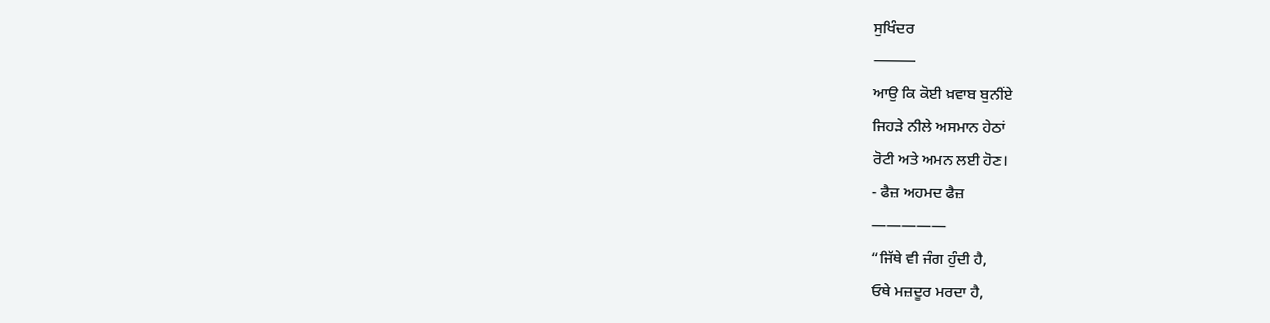ਸੁਖਿੰਦਰ
⸻
ਆਉ ਕਿ ਕੋਈ ਖ਼ਵਾਬ ਬੁਨੀਂਏ
ਜਿਹੜੇ ਨੀਲੇ ਅਸਮਾਨ ਹੇਠਾਂ
ਰੋਟੀ ਅਤੇ ਅਮਨ ਲਈ ਹੋਣ।
- ਫੈਜ਼ ਅਹਮਦ ਫੈਜ਼
—————
“ਜਿੱਥੇ ਵੀ ਜੰਗ ਹੁੰਦੀ ਹੈ,
ਓਥੇ ਮਜ਼ਦੂਰ ਮਰਦਾ ਹੈ,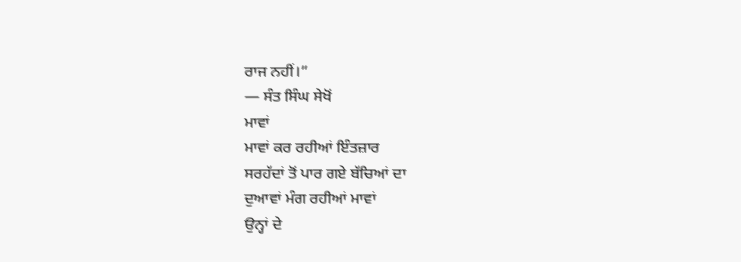ਰਾਜ ਨਹੀਂ।”
— ਸੰਤ ਸਿੰਘ ਸੇਖੋਂ
ਮਾਵਾਂ
ਮਾਵਾਂ ਕਰ ਰਹੀਆਂ ਇੰਤਜ਼ਾਰ
ਸਰਹੱਦਾਂ ਤੋਂ ਪਾਰ ਗਏ ਬੱਚਿਆਂ ਦਾ
ਦੁਆਵਾਂ ਮੰਗ ਰਹੀਆਂ ਮਾਵਾਂ
ਉਨ੍ਹਾਂ ਦੇ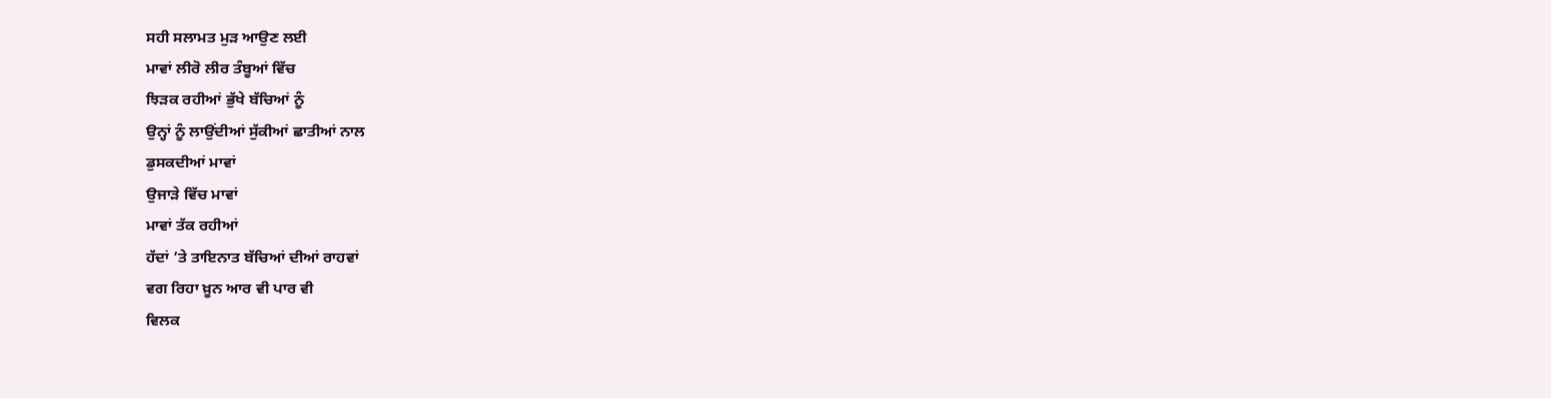ਸਹੀ ਸਲਾਮਤ ਮੁੜ ਆਉਣ ਲਈ
ਮਾਵਾਂ ਲੀਰੋ ਲੀਰ ਤੰਬੂਆਂ ਵਿੱਚ
ਝਿੜਕ ਰਹੀਆਂ ਭੁੱਖੇ ਬੱਚਿਆਂ ਨੂੰ
ਉਨ੍ਹਾਂ ਨੂੰ ਲਾਉਂਦੀਆਂ ਸੁੱਕੀਆਂ ਛਾਤੀਆਂ ਨਾਲ
ਡੁਸਕਦੀਆਂ ਮਾਵਾਂ
ਉਜਾੜੇ ਵਿੱਚ ਮਾਵਾਂ
ਮਾਵਾਂ ਤੱਕ ਰਹੀਆਂ
ਹੱਦਾਂ ’ਤੇ ਤਾਇਨਾਤ ਬੱਚਿਆਂ ਦੀਆਂ ਰਾਹਵਾਂ
ਵਗ ਰਿਹਾ ਖ਼ੂਨ ਆਰ ਵੀ ਪਾਰ ਵੀ
ਵਿਲਕ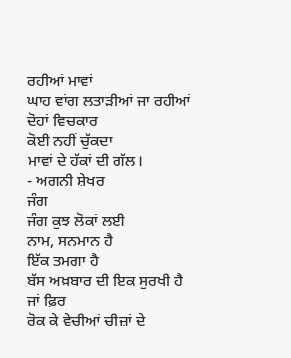ਰਹੀਆਂ ਮਾਵਾਂ
ਘਾਹ ਵਾਂਗ ਲਤਾੜੀਆਂ ਜਾ ਰਹੀਆਂ
ਦੋਹਾਂ ਵਿਚਕਾਰ
ਕੋਈ ਨਹੀਂ ਚੁੱਕਦਾ
ਮਾਵਾਂ ਦੇ ਹੱਕਾਂ ਦੀ ਗੱਲ।
- ਅਗਨੀ ਸ਼ੇਖਰ
ਜੰਗ
ਜੰਗ ਕੁਝ ਲੋਕਾਂ ਲਈ
ਨਾਮ, ਸਨਮਾਨ ਹੈ
ਇੱਕ ਤਮਗਾ ਹੈ
ਬੱਸ ਅਖ਼ਬਾਰ ਦੀ ਇਕ ਸੁਰਖੀ ਹੈ
ਜਾਂ ਫ਼ਿਰ
ਰੋਕ ਕੇ ਵੇਚੀਆਂ ਚੀਜ਼ਾਂ ਦੇ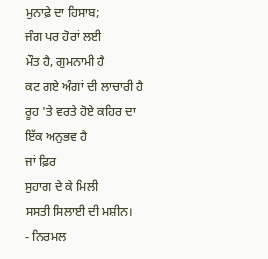ਮੁਨਾਫ਼ੇ ਦਾ ਹਿਸਾਬ;
ਜੰਗ ਪਰ ਹੋਰਾਂ ਲਈ
ਮੌਤ ਹੈ, ਗੁਮਨਾਮੀ ਹੈ
ਕਟ ਗਏ ਅੰਗਾਂ ਦੀ ਲਾਚਾਰੀ ਹੈ
ਰੂਹ 'ਤੇ ਵਰਤੇ ਹੋਏ ਕਹਿਰ ਦਾ
ਇੱਕ ਅਨੁਭਵ ਹੈ
ਜਾਂ ਫ਼ਿਰ
ਸੁਹਾਗ ਦੇ ਕੇ ਮਿਲੀ
ਸਸਤੀ ਸਿਲਾਈ ਦੀ ਮਸ਼ੀਨ।
- ਨਿਰਮਲ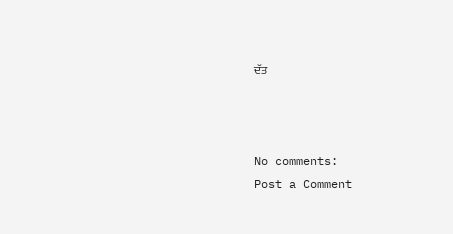ਦੱਤ



No comments:
Post a Comment